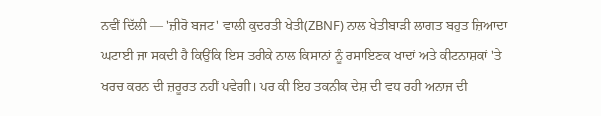ਨਵੀਂ ਦਿੱਲੀ — 'ਜ਼ੀਰੋ ਬਜਟ' ਵਾਲੀ ਕੁਦਰਤੀ ਖੇਤੀ(ZBNF) ਨਾਲ ਖੇਤੀਬਾੜੀ ਲਾਗਤ ਬਹੁਤ ਜ਼ਿਆਦਾ ਘਟਾਈ ਜਾ ਸਕਦੀ ਹੈ ਕਿਉਂਕਿ ਇਸ ਤਰੀਕੇ ਨਾਲ ਕਿਸਾਨਾਂ ਨੂੰ ਰਸਾਇਣਕ ਖਾਦਾਂ ਅਤੇ ਕੀਟਨਾਸ਼ਕਾਂ 'ਤੇ ਖਰਚ ਕਰਨ ਦੀ ਜ਼ਰੂਰਤ ਨਹੀਂ ਪਵੇਗੀ। ਪਰ ਕੀ ਇਹ ਤਕਨੀਕ ਦੇਸ਼ ਦੀ ਵਧ ਰਹੀ ਅਨਾਜ ਦੀ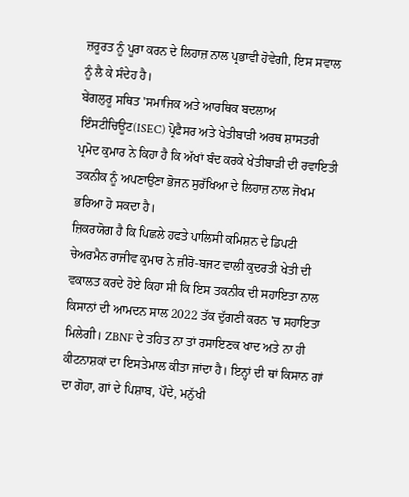ਜ਼ਰੂਰਤ ਨੂੰ ਪੂਰਾ ਕਰਨ ਦੇ ਲਿਹਾਜ਼ ਨਾਲ ਪ੍ਰਭਾਵੀ ਹੋਵੇਗੀ, ਇਸ ਸਵਾਲ ਨੂੰ ਲੈ ਕੇ ਸੰਦੇਹ ਹੈ।
ਬੇਂਗਲੁਰੂ ਸਥਿਤ 'ਸਮਾਜਿਕ ਅਤੇ ਆਰਥਿਕ ਬਦਲਾਅ ਇੰਸਟੀਚਿਊਟ(ISEC) ਪ੍ਰੋਫੈਸਰ ਅਤੇ ਖੇਤੀਬਾੜੀ ਅਰਥ ਸ਼ਾਸਤਰੀ ਪ੍ਰਮੋਦ ਕੁਮਾਰ ਨੇ ਕਿਹਾ ਹੈ ਕਿ ਅੱਖਾਂ ਬੰਦ ਕਰਕੇ ਖੇਤੀਬਾੜੀ ਦੀ ਰਵਾਇਤੀ ਤਕਨੀਕ ਨੂੰ ਅਪਣਾਉਣਾ ਭੋਜਨ ਸੁਰੱਖਿਆ ਦੇ ਲਿਹਾਜ਼ ਨਾਲ ਜੋਖਮ ਭਰਿਆ ਹੋ ਸਕਦਾ ਹੈ।
ਜ਼ਿਕਰਯੋਗ ਹੈ ਕਿ ਪਿਛਲੇ ਹਫਤੇ ਪਾਲਿਸੀ ਕਮਿਸ਼ਨ ਦੇ ਡਿਪਟੀ ਚੇਅਰਮੈਨ ਰਾਜੀਵ ਕੁਮਾਰ ਨੇ ਜ਼ੀਰੋ-ਬਜਟ ਵਾਲੀ ਕੁਦਰਤੀ ਖੇਤੀ ਦੀ ਵਕਾਲਤ ਕਰਦੇ ਹੋਏ ਕਿਹਾ ਸੀ ਕਿ ਇਸ ਤਕਨੀਕ ਦੀ ਸਹਾਇਤਾ ਨਾਲ ਕਿਸਾਨਾਂ ਦੀ ਆਮਦਨ ਸਾਲ 2022 ਤੱਕ ਦੁੱਗਣੀ ਕਰਨ 'ਚ ਸਹਾਇਤਾ ਮਿਲੇਗੀ। ZBNF ਦੇ ਤਹਿਤ ਨਾ ਤਾਂ ਰਸਾਇਣਕ ਖਾਦ ਅਤੇ ਨਾ ਹੀ ਕੀਟਨਾਸ਼ਕਾਂ ਦਾ ਇਸਤੇਮਾਲ ਕੀਤਾ ਜਾਂਦਾ ਹੈ। ਇਨ੍ਹਾਂ ਦੀ ਥਾਂ ਕਿਸਾਨ ਗਾਂ ਦਾ ਗੋਹਾ, ਗਾਂ ਦੇ ਪਿਸ਼ਾਬ, ਪੌਦੇ, ਮਨੁੱਖੀ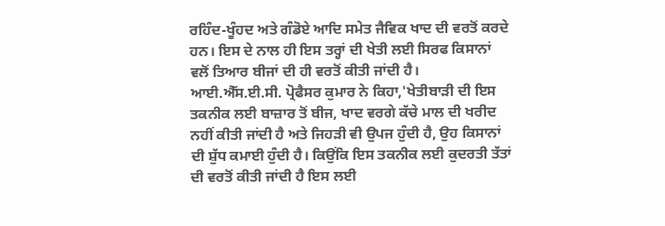ਰਹਿੰਦ-ਖੂੰਹਦ ਅਤੇ ਗੰਡੋਏ ਆਦਿ ਸਮੇਤ ਜੈਵਿਕ ਖਾਦ ਦੀ ਵਰਤੋਂ ਕਰਦੇ ਹਨ। ਇਸ ਦੇ ਨਾਲ ਹੀ ਇਸ ਤਰ੍ਹਾਂ ਦੀ ਖੇਤੀ ਲਈ ਸਿਰਫ ਕਿਸਾਨਾਂ ਵਲੋਂ ਤਿਆਰ ਬੀਜਾਂ ਦੀ ਹੀ ਵਰਤੋਂ ਕੀਤੀ ਜਾਂਦੀ ਹੈ।
ਆਈ.ਐੱਸ.ਈ.ਸੀ. ਪ੍ਰੋਫੈਸਰ ਕੁਮਾਰ ਨੇ ਕਿਹਾ,'ਖੇਤੀਬਾੜੀ ਦੀ ਇਸ ਤਕਨੀਕ ਲਈ ਬਾਜ਼ਾਰ ਤੋਂ ਬੀਜ, ਖਾਦ ਵਰਗੇ ਕੱਚੇ ਮਾਲ ਦੀ ਖਰੀਦ ਨਹੀਂ ਕੀਤੀ ਜਾਂਦੀ ਹੈ ਅਤੇ ਜਿਹੜੀ ਵੀ ਉਪਜ ਹੁੰਦੀ ਹੈ, ਉਹ ਕਿਸਾਨਾਂ ਦੀ ਸ਼ੁੱਧ ਕਮਾਈ ਹੁੰਦੀ ਹੈ। ਕਿਉਂਕਿ ਇਸ ਤਕਨੀਕ ਲਈ ਕੁਦਰਤੀ ਤੱਤਾਂ ਦੀ ਵਰਤੋਂ ਕੀਤੀ ਜਾਂਦੀ ਹੈ ਇਸ ਲਈ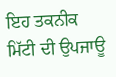ਇਹ ਤਕਨੀਕ ਮਿੱਟੀ ਦੀ ਉਪਜਾਊ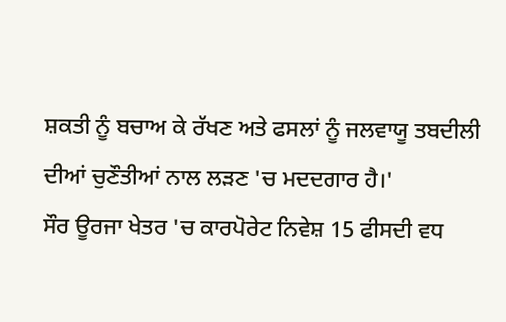ਸ਼ਕਤੀ ਨੂੰ ਬਚਾਅ ਕੇ ਰੱਖਣ ਅਤੇ ਫਸਲਾਂ ਨੂੰ ਜਲਵਾਯੂ ਤਬਦੀਲੀ ਦੀਆਂ ਚੁਣੌਤੀਆਂ ਨਾਲ ਲੜਣ 'ਚ ਮਦਦਗਾਰ ਹੈ।'
ਸੌਰ ਊਰਜਾ ਖੇਤਰ 'ਚ ਕਾਰਪੋਰੇਟ ਨਿਵੇਸ਼ 15 ਫੀਸਦੀ ਵਧ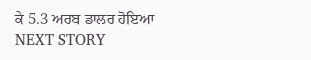ਕੇ 5.3 ਅਰਬ ਡਾਲਰ ਹੋਇਆ
NEXT STORY